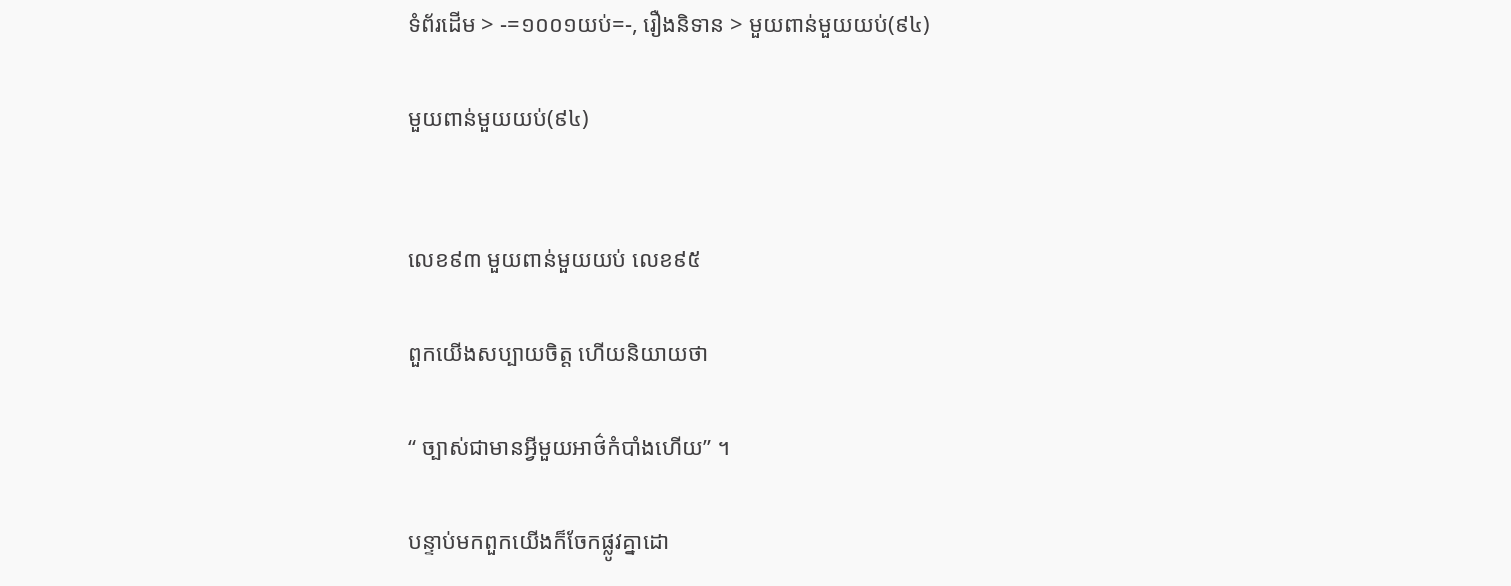ទំព័រដើម > -=១០០១យប់=-, រឿងនិទាន > មួយពាន់មួយយប់(៩៤)

មួយពាន់មួយយប់(៩៤)


លេខ៩៣ មួយពាន់មួយយប់ លេខ៩៥

ពួកយើងសប្បាយចិត្ត ហើយនិយាយថា

“ ច្បាស់ជាមានអ្វីមួយអាថ៌កំបាំងហើយ” ។

បន្ទាប់មកពួកយើងក៏ចែកផ្លូវគ្នាដោ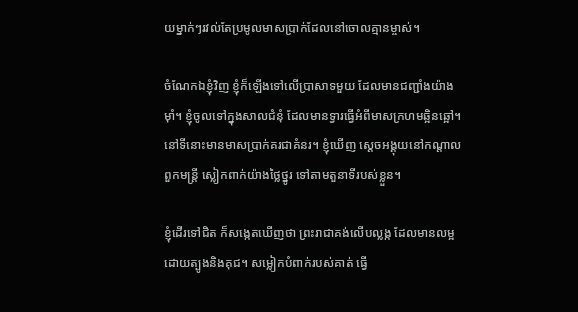យម្នាក់ៗរវល់តែប្រមូលមាសប្រាក់ដែលនៅចោលគ្មានម្ចាស់។

ចំណែកឯខ្ញុំវិញ ខ្ញុំក៏ឡើងទៅលើប្រាសាទមួយ ដែលមានជញ្ជាំងយ៉ាងម៉ាំ។ ខ្ញុំចូលទៅក្នុងសាលជំនុំ ដែលមានទ្វារធ្វើអំពីមាសក្រហមឆ្អិនឆ្អៅ។ នៅទីនោះមានមាសប្រាក់គរជាគំនរ។ ខ្ញុំឃើញ ស្តេចអង្គុយនៅកណ្តាលពួកមន្ត្រី ស្លៀកពាក់យ៉ាងថ្លៃថ្នូរ ទៅតាមតួនាទីរបស់ខ្លួន។

ខ្ញុំដើរទៅជិត ក៏សង្កេតឃើញថា ព្រះរាជាគង់លើបល្លង្ក ដែលមានលម្អដោយត្បូងនិងគុជ។ សម្លៀកបំពាក់របស់គាត់ ធ្វើ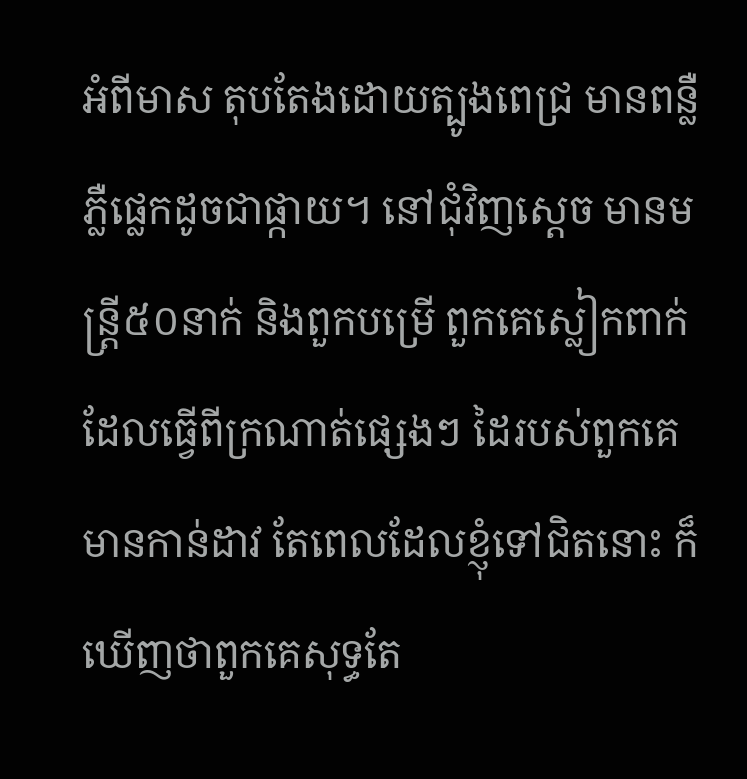អំពីមាស តុបតែងដោយត្បូងពេជ្រ មានពន្លឺភ្លឺផ្លេកដូចជាផ្កាយ។ នៅជុំវិញស្តេច មានមន្ត្រី៥០នាក់ និងពួកបម្រើ ពួកគេស្លៀកពាក់ដែលធ្វើពីក្រណាត់ផ្សេងៗ ដៃរបស់ពួកគេមានកាន់ដាវ តែពេលដែលខ្ញុំទៅជិតនោះ ក៏ឃើញថាពួកគេសុទ្ធតែ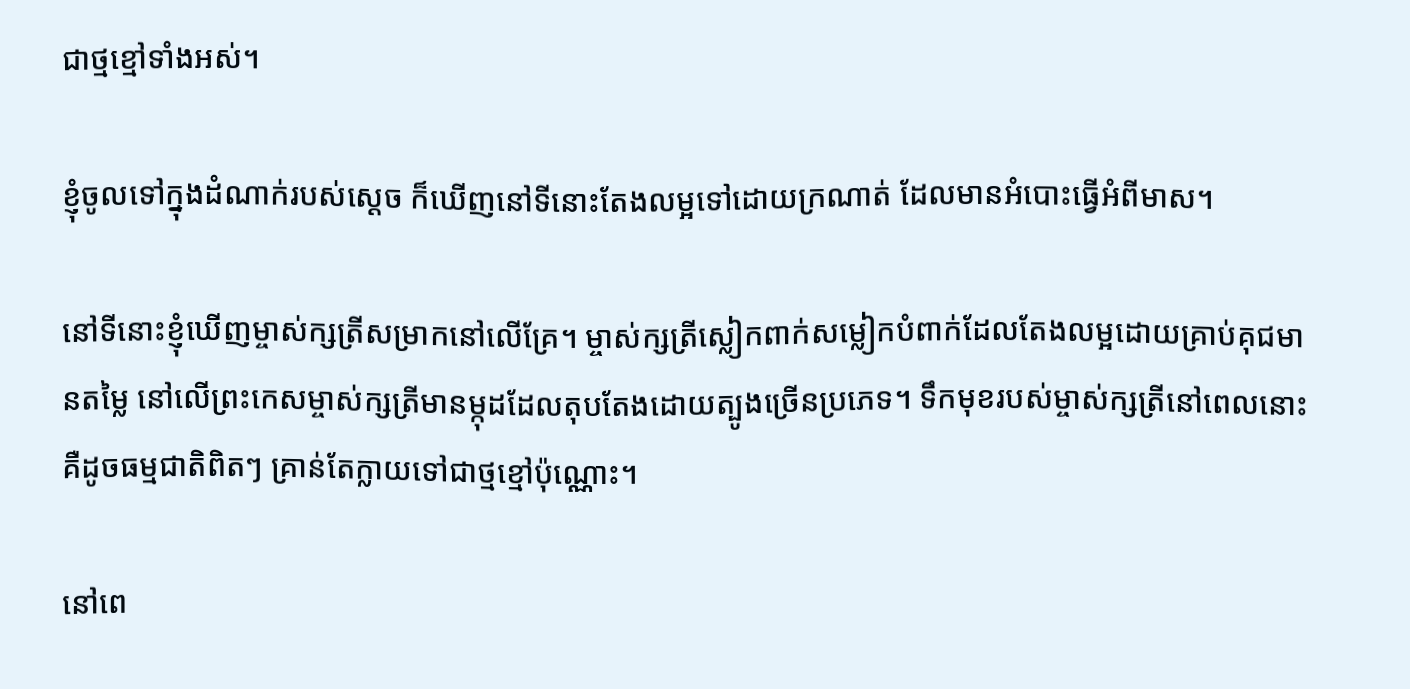ជាថ្មខ្មៅទាំងអស់។

ខ្ញុំចូលទៅក្នុងដំណាក់របស់ស្តេច ក៏ឃើញនៅទីនោះតែងលម្អទៅដោយក្រណាត់ ដែលមានអំបោះធ្វើអំពីមាស។

នៅទីនោះខ្ញុំឃើញម្ចាស់ក្សត្រីសម្រាកនៅលើគ្រែ។ ម្ចាស់ក្សត្រីស្លៀកពាក់សម្លៀកបំពាក់ដែលតែងលម្អដោយគ្រាប់គុជមានតម្លៃ នៅលើព្រះកេសម្ចាស់ក្សត្រីមានម្កុដដែលតុបតែងដោយត្បូងច្រើនប្រភេទ។ ទឹកមុខរបស់ម្ចាស់ក្សត្រីនៅពេលនោះ គឺដូចធម្មជាតិពិតៗ គ្រាន់តែក្លាយទៅជាថ្មខ្មៅប៉ុណ្ណោះ។

នៅពេ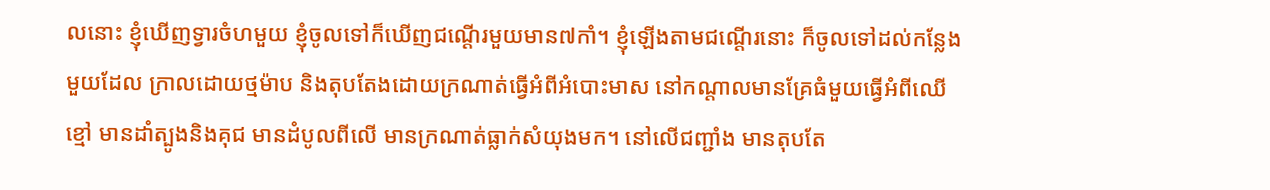លនោះ ខ្ញុំឃើញទ្វារចំហមួយ ខ្ញុំចូលទៅក៏ឃើញជណ្តើរមួយមាន៧កាំ។ ខ្ញុំឡើងតាមជណ្តើរនោះ ក៏ចូលទៅដល់កន្លែងមួយដែល ក្រាលដោយថ្មម៉ាប និងតុបតែងដោយក្រណាត់ធ្វើអំពីអំបោះមាស នៅកណ្តាលមានគ្រែធំមួយធ្វើអំពីឈើខ្មៅ មានដាំត្បូងនិងគុជ មានដំបូលពីលើ មានក្រណាត់ធ្លាក់សំយុងមក។ នៅលើជញ្ជាំង មានតុបតែ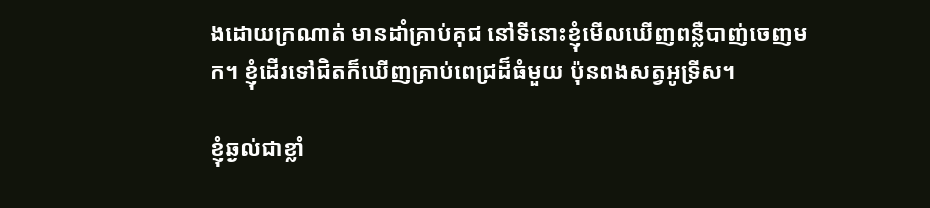ងដោយក្រណាត់ មានដាំគ្រាប់គុជ នៅទីនោះខ្ញុំមើលឃើញពន្លឺបាញ់ចេញមក។ ខ្ញុំដើរទៅជិតក៏ឃើញគ្រាប់ពេជ្រដ៏ធំមួយ ប៉ុនពងសត្វអូទ្រីស។

ខ្ញុំឆ្ងល់ជាខ្លាំ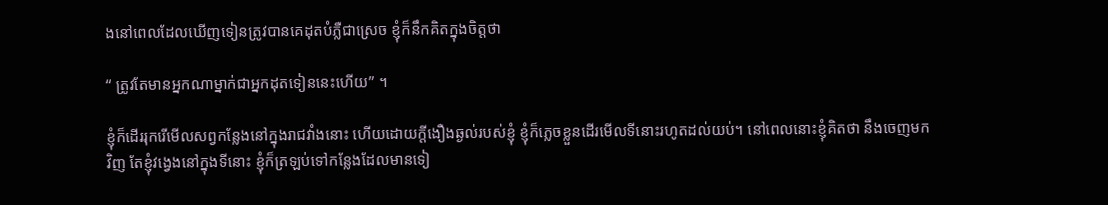ងនៅពេលដែលឃើញទៀនត្រូវបានគេដុតបំភ្លឺជាស្រេច ខ្ញុំក៏នឹកគិតក្នុងចិត្តថា

“ ត្រូវតែមានអ្នកណាម្នាក់ជាអ្នកដុតទៀននេះហើយ” ។

ខ្ញុំក៏ដើររុករើមើលសព្វកន្លែងនៅក្នុងរាជវាំងនោះ ហើយដោយក្តីងឿងឆ្ងល់របស់ខ្ញុំ ខ្ញុំក៏ភ្លេចខ្លួនដើរមើលទីនោះរហូតដល់យប់។ នៅពេលនោះខ្ញុំគិតថា នឹងចេញមកវិញ តែខ្ញុំវង្វេងនៅក្នុងទីនោះ ខ្ញុំក៏ត្រឡប់ទៅកន្លែងដែលមានទៀ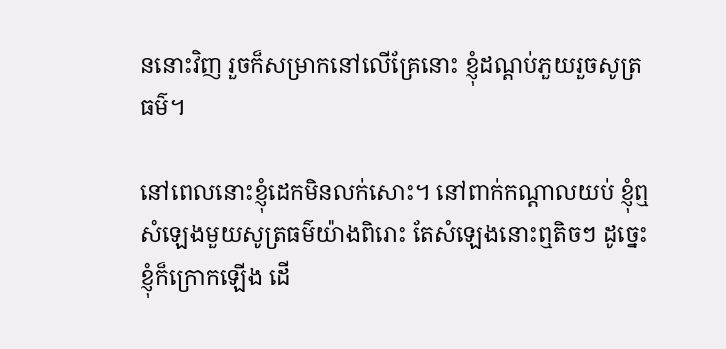ននោះវិញ រួចក៏សម្រាកនៅលើគ្រែនោះ ខ្ញុំដណ្តប់ភួយរួចសូត្រធម៌។

នៅពេលនោះខ្ញុំដេកមិនលក់សោះ។ នៅពាក់កណ្តាលយប់ ខ្ញុំឮសំឡេងមួយសូត្រធម៌យ៉ាងពិរោះ តែសំឡេងនោះឮតិចៗ ដូច្នេះខ្ញុំក៏ក្រោកឡើង ដើ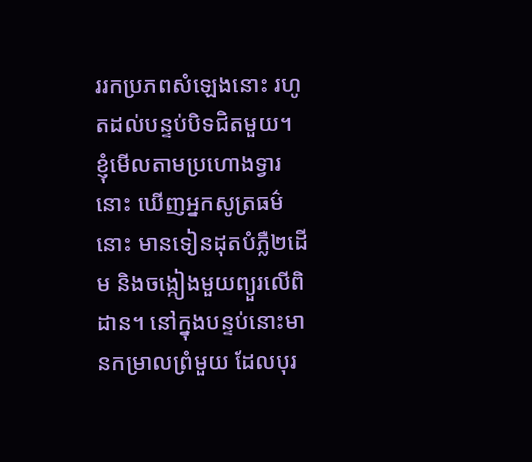ររកប្រភពសំឡេងនោះ រហូតដល់បន្ទប់បិទជិតមួយ។ ខ្ញុំមើលតាមប្រហោងទ្វារនោះ ឃើញអ្នកសូត្រធម៌នោះ មានទៀនដុតបំភ្លឺ២ដើម និងចង្កៀងមួយព្យួរលើពិដាន។ នៅក្នុងបន្ទប់នោះមានកម្រាលព្រំមួយ ដែលបុរ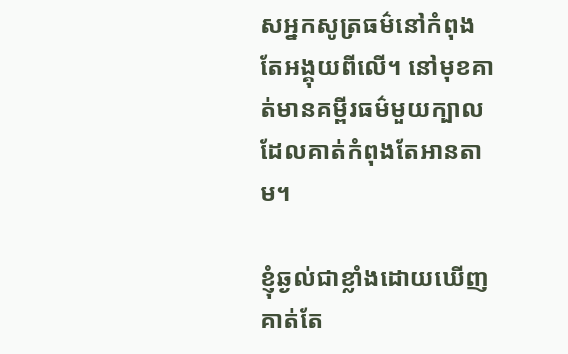សអ្នកសូត្រធម៌នៅកំពុងតែអង្គុយពីលើ។ នៅមុខគាត់មានគម្ពីរធម៌មួយក្បាល ដែលគាត់កំពុងតែអានតាម។

ខ្ញុំឆ្ងល់ជាខ្លាំងដោយឃើញគាត់តែ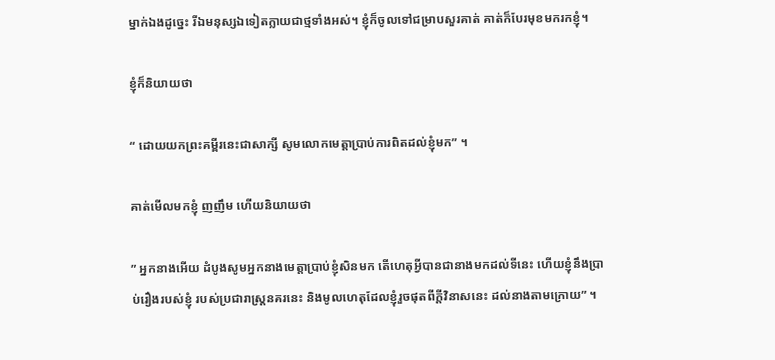ម្នាក់ឯងដូច្នេះ រីឯមនុស្សឯទៀតក្លាយជាថ្មទាំងអស់។ ខ្ញុំក៏ចូលទៅជម្រាបសួរគាត់ គាត់ក៏បែរមុខមករកខ្ញុំ។

ខ្ញុំក៏និយាយថា

“ ដោយយកព្រះគម្ពីរនេះជាសាក្សី សូមលោកមេត្តាប្រាប់ការពិតដល់ខ្ញុំមក” ។

គាត់មើលមកខ្ញុំ ញញឹម ហើយនិយាយថា

” អ្នកនាងអើយ ដំបូងសូមអ្នកនាងមេត្តាប្រាប់ខ្ញុំសិនមក តើហេតុអ្វីបានជានាងមកដល់ទីនេះ ហើយខ្ញុំនឹងប្រាប់រឿងរបស់ខ្ញុំ របស់ប្រជារាស្ត្រនគរនេះ និងមូលហេតុដែលខ្ញុំរួចផុតពីក្តីវិនាសនេះ ដល់នាងតាមក្រោយ” ។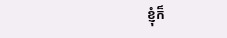ខ្ញុំក៏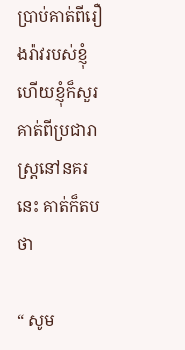ប្រាប់គាត់ពីរឿងរ៉ាវរបស់ខ្ញុំ ហើយខ្ញុំក៏សួរគាត់ពីប្រជារាស្ត្រនៅនគរនេះ គាត់ក៏តបថា

“ សូម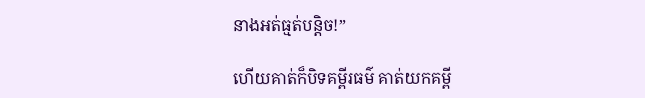នាងអត់ធ្មត់បន្តិច!”

ហើយគាត់ក៏បិទគម្ពីរធម៌ គាត់យកគម្ពី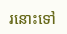រនោះទៅ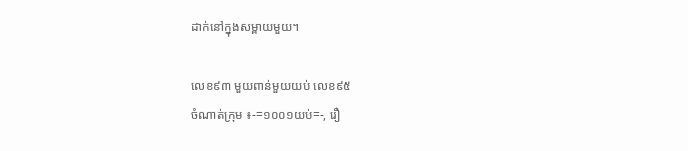ដាក់នៅក្នុងសម្ពាយមួយ។

លេខ៩៣ មួយពាន់មួយយប់ លេខ៩៥
ចំណាត់ក្រុម ៖-=១០០១យប់=-, រឿ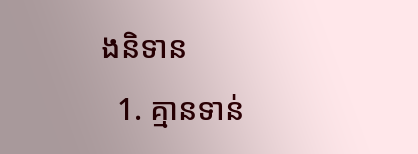ងនិទាន
  1. គ្មានទាន់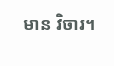មាន វិចារ។